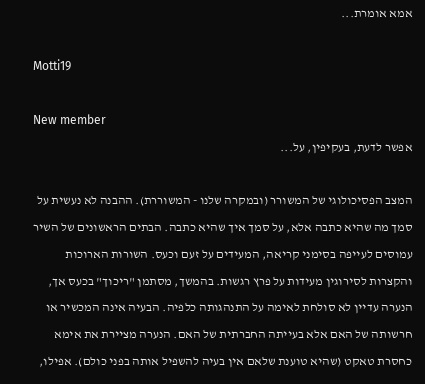אמא אומרת...

Motti19

New member
אפשר לדעת, בעקיפין, על...

המצב הפסיכולוגי של המשורר (ובמקרה שלנו - המשוררת). ההבנה לא נעשית על סמך מה שהיא כתבה אלא, על סמך איך שהיא כתבה. הבתים הראשונים של השיר עמוסים לעייפה בסימני קריאה, המעידים על זעם וכעס. השורות הארוכות והקצרות לסירוגין מעידות על פרץ רגשות. בהמשך, מסתמן "ריכוך" בכעס אך, הנערה עדיין לא סולחת לאימה על התנהגותה כלפיה. הבעיה אינה המכשיר או חרשותה של האם אלא בעייתה החברתית של האם. הנערה מציירת את אימא כחסרת טאקט (שהיא טוענת שלאם אין בעיה להשפיל אותה בפני כולם). אפילו,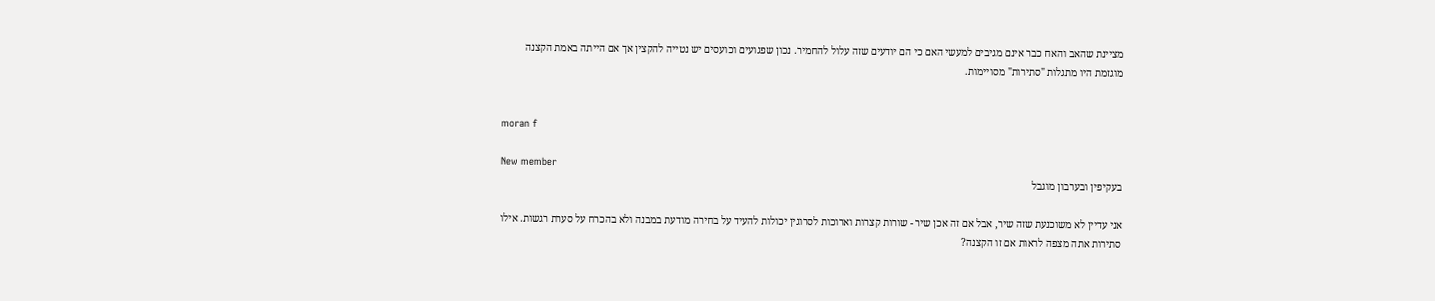מציינת שהאב והאח כבר אינם מגיבים למעשי האם כי הם יודעים שזה עלול להחמיר. נכון שפגועים וכועסים יש נטייה להקצין אך אם הייתה באמת הקצנה מוגזמת היו מתגלות "סתירות" מסויימות.


moran f

New member
בעקיפין ובערבון מוגבל

אני עדיין לא משוכנעת שזה שיר, אבל אם זה אכן שיר - שורות קצרות וארוכות לסרוגין יכולות להעיד על בחירה מודעת במבנה ולא בהכרח על סערת רגשות. אילו סתירות אתה מצפה לראות אם זו הקצנה?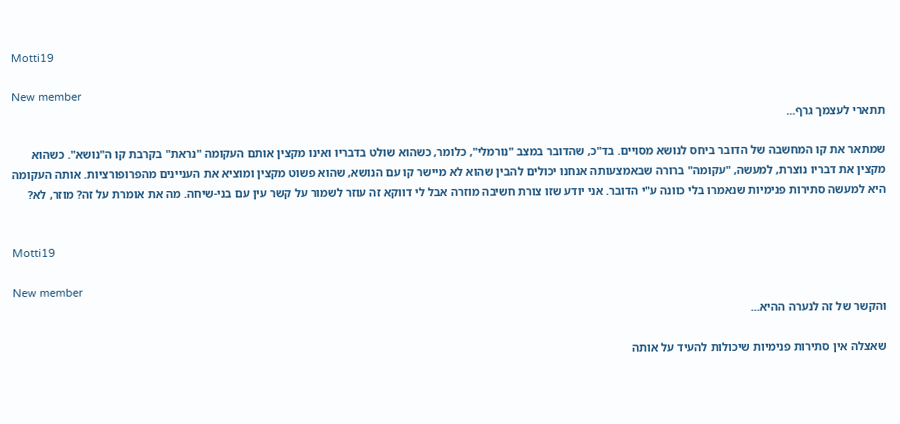Motti19

New member
תתארי לעצמך גרף...

שמתאר את קו המחשבה של הדובר ביחס לנושא מסויים. בד"כ, שהדובר במצב "נורמלי", כלומר, כשהוא שולט בדבריו ואינו מקצין אותם העקומה "נראת" בקרבת קו ה"נושא". כשהוא מקצין את דבריו נוצרת, למעשה, "עקומה" ברורה שבאמצעותה אנחנו יכולים להבין שהוא לא מיישר קו עם הנושא, שהוא פשוט מקצין ומוציא את העניינים מהפרופורציות. אותה העקומה היא למעשה סתירות פנימיות שנאמרו בלי כוונה ע"י הדובר. אני יודע שזו צורת חשיבה מוזרה אבל לי דווקא זה עוזר לשמור על קשר עין עם בני-שיחה. מה את אומרת על זה? מוזר, לא?


Motti19

New member
והקשר של זה לנערה ההיא...

שאצלה אין סתירות פנימיות שיכולות להעיד על אותה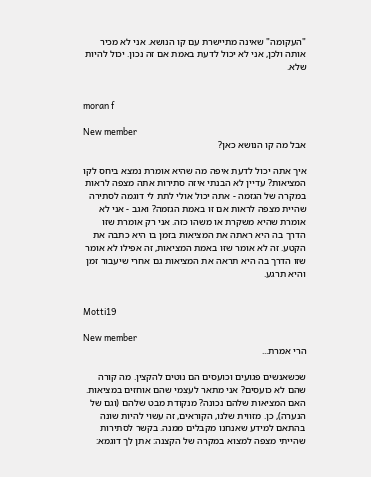"העקומה" שאינה מתיישרת עם קו הנושא. אני לא מכיר אותה ולכן, אני לא יכול לדעת באמת אם זה נכון. יכול להיות שלא.


moran f

New member
אבל מה קו הנושא כאן?

איך אתה יכול לדעת איפה מה שהיא אומרת נמצא ביחס לקו המציאות? עדיין לא הבנתי איזה סתירות אתה מצפה לראות במקרה של הגזמה - אתה יכול אולי לתת לי דוגמה לסתירה שהיית מצפה לראות אם זו באמת הגזמה? ואגב - אני לא אומרת שהיא משקרת או משהו כזה. אני רק אומרת שזו הדרך בה היא ראתה את המציאות בזמן בו היא כתבה את הקטע. זה לא אומר שזו באמת המציאות, זה אפילו לא אומר שזו הדרך בה היא תראה את המציאות גם אחרי שיעבור זמן והיא תרגע.


Motti19

New member
הרי אמרת...

שכשאנשים פגועים וכועסים הם נוטים להקצין. מה קורה שהם לא כועסים? אני מתאר לעצמי שהם אוחזים במציאות. האם המציאות שלהם נכונה? מנקודת מבט שלהם (וגם של הנערה), כן. מזווית שלנו, הקוראים, זה עשוי להיות שונה בהתאם למידע שאנחנו מקבלים ממנה. בקשר לסתירות שהייתי מצפה למצוא במקרה של הקצנה: אתן לך דוגמא: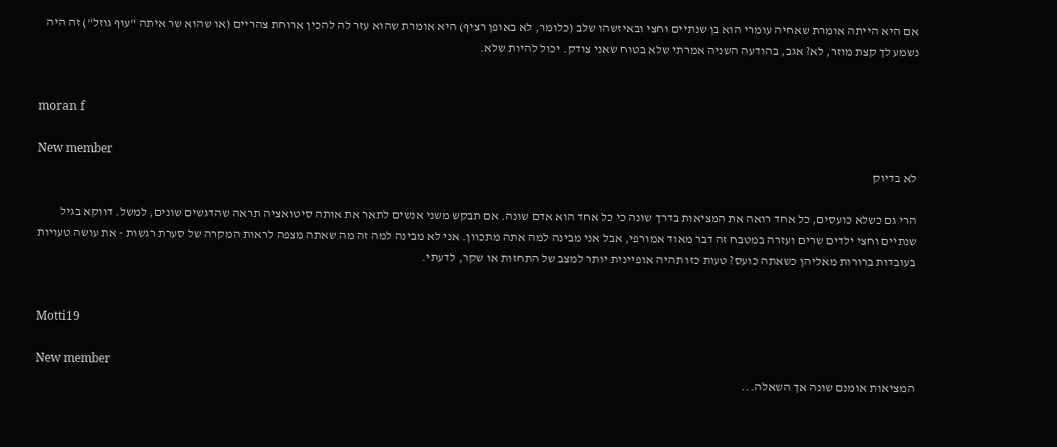אם היא הייתה אומרת שאחיה עומרי הוא בן שנתיים וחצי ובאיזשהו שלב (כלומר, לא באופן רציף) היא אומרת שהוא עזר לה להכין ארוחת צהריים (או שהוא שר איתה "עוף גוזל") זה היה נשמע לך קצת מוזר, לא? אגב, בהודעה השניה אמרתי שלא בטוח שאני צודק. יכול להיות שלא.


moran f

New member
לא בדיוק

הרי גם כשלא כועסים, כל אחד רואה את המציאות בדרך שונה כי כל אחד הוא אדם שונה. אם תבקש משני אנשים לתאר את אותה סיטואציה תראה שהדגשים שונים, למשל. דווקא בגיל שנתיים וחצי ילדים שרים ועזרה במטבח זה דבר מאוד אמורפי, אבל אני מבינה למה אתה מתכוון. אני לא מבינה למה זה מה שאתה מצפה לראות המקרה של סערת רגשות - את עושה טעויות בעובדות ברורות מאליהן כשאתה כועס? טעות כזו תהיה אופיינית יותר למצב של התחזות או שקר, לדעתי.


Motti19

New member
המציאות אומנם שונה אך השאלה...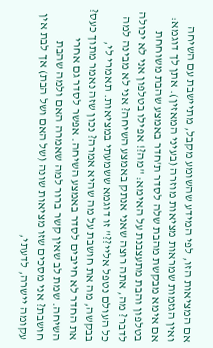אם המציאות הזו, לפי המידע שהשומע מקבל, מתיישבת עם השיחה ואין הגזמות שמראות מציאות מוזרה (בעיני המאזין). אתן לך דוגמא: אם אימא מבקשת מהבת שלה לסדר ת'חדר באמצע שהבת משוחחת בטלפון והבת מתעצבנת על האימא: "מה?! אפילו בטלפון אני לא יכולה לדבר? מה, אתה רוצה שאני אנתק באמצע השיחה? אני לא מבינה למה כל העולם נטפל אליי??" זו דוגמא ששמעתי במציאות. תאמרי לי, בבקשה, מה את חושבת על מה שהיא אמרה? נכון שזה נאמר מתוך כעס? את החדר לא חייבים לסדר באמצע השיחה. אפשר לסדר גם אחרי השיחה. שמת לב שאין קשר ברור למה שאמרה האם ולמה שהבת חושבת? אני מסכים שזו מציאות שונה (של האם ושל הבת) אך לבת אין עקומה יישרה, לדעתי,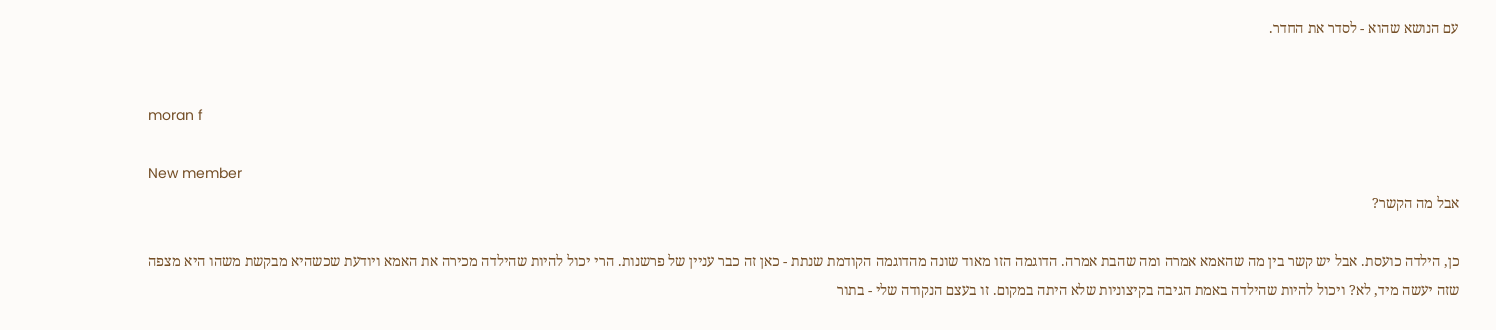עם הנושא שהוא - לסדר את החדר.


moran f

New member
אבל מה הקשר?

כן, הילדה כועסת. אבל יש קשר בין מה שהאמא אמרה ומה שהבת אמרה. הדוגמה הזו מאוד שונה מהדוגמה הקודמת שנתת - כאן זה כבר עניין של פרשנות. הרי יכול להיות שהילדה מכירה את האמא ויודעת שכשהיא מבקשת משהו היא מצפה שזה יעשה מיד, לא? ויכול להיות שהילדה באמת הגיבה בקיצוניות שלא היתה במקום. זו בעצם הנקודה שלי - בתור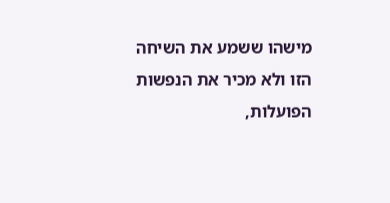מישהו ששמע את השיחה הזו ולא מכיר את הנפשות הפועלות,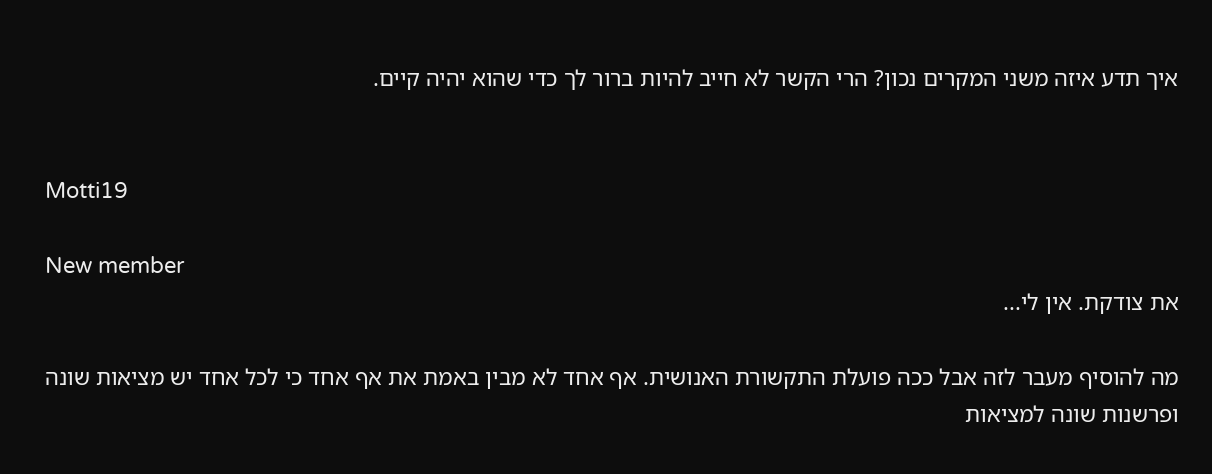איך תדע איזה משני המקרים נכון? הרי הקשר לא חייב להיות ברור לך כדי שהוא יהיה קיים.


Motti19

New member
את צודקת. אין לי...

מה להוסיף מעבר לזה אבל ככה פועלת התקשורת האנושית. אף אחד לא מבין באמת את אף אחד כי לכל אחד יש מציאות שונה ופרשנות שונה למציאות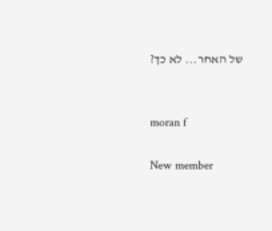של האחר... לא כך?


moran f

New member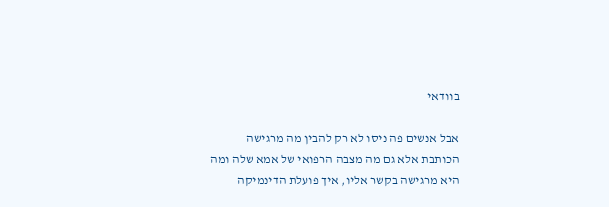בוודאי

אבל אנשים פה ניסו לא רק להבין מה מרגישה הכותבת אלא גם מה מצבה הרפואי של אמא שלה ומה היא מרגישה בקשר אליו, איך פועלת הדינמיקה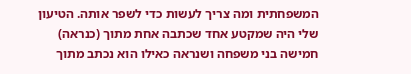המשפחתית ומה צריך לעשות כדי לשפר אותה. הטיעון שלי היה שמקטע אחד שכתבה אחת מתוך (כנראה) חמישה בני משפחה ושנראה כאילו הוא נכתב מתוך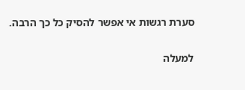סערת רגשות אי אפשר להסיק כל כך הרבה.

למעלה